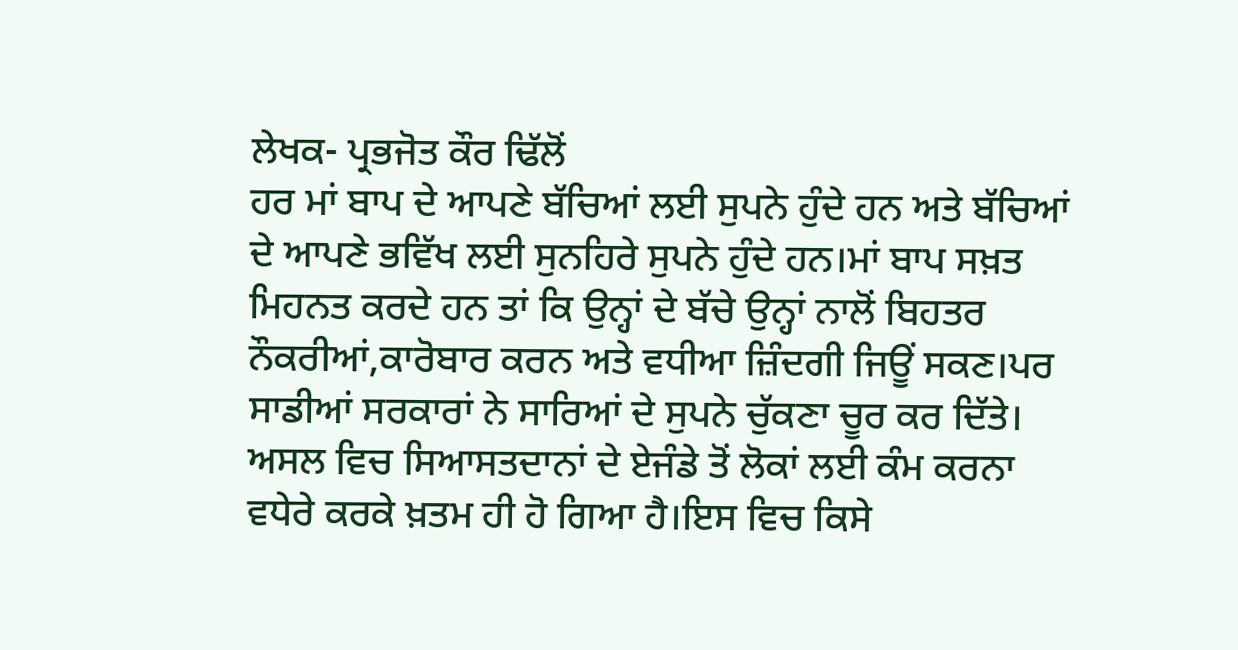ਲੇਖਕ- ਪ੍ਰਭਜੋਤ ਕੌਰ ਢਿੱਲੋਂ
ਹਰ ਮਾਂ ਬਾਪ ਦੇ ਆਪਣੇ ਬੱਚਿਆਂ ਲਈ ਸੁਪਨੇ ਹੁੰਦੇ ਹਨ ਅਤੇ ਬੱਚਿਆਂ ਦੇ ਆਪਣੇ ਭਵਿੱਖ ਲਈ ਸੁਨਹਿਰੇ ਸੁਪਨੇ ਹੁੰਦੇ ਹਨ।ਮਾਂ ਬਾਪ ਸਖ਼ਤ ਮਿਹਨਤ ਕਰਦੇ ਹਨ ਤਾਂ ਕਿ ਉਨ੍ਹਾਂ ਦੇ ਬੱਚੇ ਉਨ੍ਹਾਂ ਨਾਲੋਂ ਬਿਹਤਰ ਨੌਕਰੀਆਂ,ਕਾਰੋਬਾਰ ਕਰਨ ਅਤੇ ਵਧੀਆ ਜ਼ਿੰਦਗੀ ਜਿਊਂ ਸਕਣ।ਪਰ ਸਾਡੀਆਂ ਸਰਕਾਰਾਂ ਨੇ ਸਾਰਿਆਂ ਦੇ ਸੁਪਨੇ ਚੁੱਕਣਾ ਚੂਰ ਕਰ ਦਿੱਤੇ। ਅਸਲ ਵਿਚ ਸਿਆਸਤਦਾਨਾਂ ਦੇ ਏਜੰਡੇ ਤੋਂ ਲੋਕਾਂ ਲਈ ਕੰਮ ਕਰਨਾ ਵਧੇਰੇ ਕਰਕੇ ਖ਼ਤਮ ਹੀ ਹੋ ਗਿਆ ਹੈ।ਇਸ ਵਿਚ ਕਿਸੇ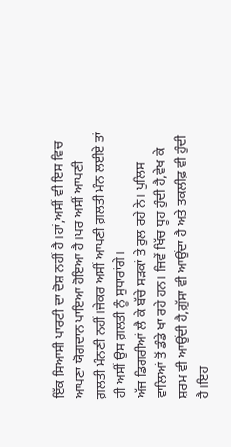ਇੱਕ ਸਿਆਸੀ ਪਾਰਟੀ ਦਾ ਦੋਸ਼ ਨਹੀਂ ਹੈ।ਹਾਂ,ਅਸੀਂ ਵੀ ਇਸ ਵਿਚ ਆਪਣਾ ਯੋਗਦਾਨ ਪਾਇਆ ਹੋਇਆ ਹੈ।ਪਰ ਅਸੀਂ ਆਪਣੀ ਗ਼ਲਤੀ ਮੰਨਣੀ ਨਹੀਂ।ਜੇਕਰ ਅਸੀਂ ਆਪਣੀ ਗ਼ਲਤੀ ਮੰਨ ਲਈਏ ਤਾਂ ਹੀ ਅਸੀਂ ਉਸ ਗ਼ਲਤੀ ਨੂੰ ਸੁਧਾਰਾਂਗੇ।
ਅੱਜ ਡਿਗਰੀਆਂ ਲੈ ਕੇ ਬੱਚੇ ਸੜਕਾਂ ਤੇ ਰੁਲ ਰਹੇ ਨੇ। ਪੁਲਿਸ ਵਾਲਿਆਂ ਤੋਂ ਡੰਡੇ ਖਾ ਰਹੇ ਹਨ। ਜਿਵੇਂ ਖਿੱਚ ਧੂਹ ਹੁੰਦੀ ਹੈ,ਵੇਖ ਕੇ ਸ਼ਰਮ ਵੀ ਆਉਂਦੀ ਹੈ,ਗ਼ੁੱਸਾ ਵੀ ਆਉਂਦਾ ਹੈ ਅਤੇ ਤਕਲੀਫ਼ ਵੀ ਹੁੰਦੀ ਹੈ।ਇਹ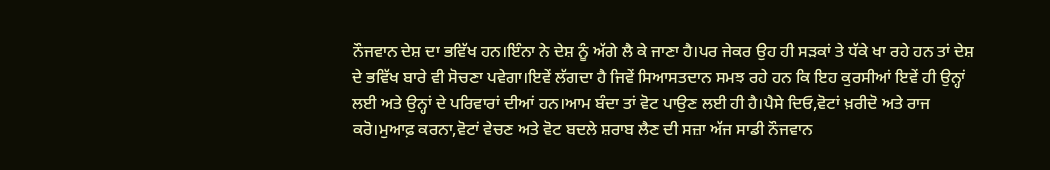ਨੌਜਵਾਨ ਦੇਸ਼ ਦਾ ਭਵਿੱਖ ਹਨ।ਇੰਨਾ ਨੇ ਦੇਸ਼ ਨੂੰ ਅੱਗੇ ਲੈ ਕੇ ਜਾਣਾ ਹੈ।ਪਰ ਜੇਕਰ ਉਹ ਹੀ ਸੜਕਾਂ ਤੇ ਧੱਕੇ ਖਾ ਰਹੇ ਹਨ ਤਾਂ ਦੇਸ਼ ਦੇ ਭਵਿੱਖ ਬਾਰੇ ਵੀ ਸੋਚਣਾ ਪਵੇਗਾ।ਇਵੇਂ ਲੱਗਦਾ ਹੈ ਜਿਵੇਂ ਸਿਆਸਤਦਾਨ ਸਮਝ ਰਹੇ ਹਨ ਕਿ ਇਹ ਕੁਰਸੀਆਂ ਇਵੇਂ ਹੀ ਉਨ੍ਹਾਂ ਲਈ ਅਤੇ ਉਨ੍ਹਾਂ ਦੇ ਪਰਿਵਾਰਾਂ ਦੀਆਂ ਹਨ।ਆਮ ਬੰਦਾ ਤਾਂ ਵੋਟ ਪਾਉਣ ਲਈ ਹੀ ਹੈ।ਪੈਸੇ ਦਿਓ,ਵੋਟਾਂ ਖ਼ਰੀਦੋ ਅਤੇ ਰਾਜ ਕਰੋ।ਮੁਆਫ਼ ਕਰਨਾ,ਵੋਟਾਂ ਵੇਚਣ ਅਤੇ ਵੋਟ ਬਦਲੇ ਸ਼ਰਾਬ ਲੈਣ ਦੀ ਸਜ਼ਾ ਅੱਜ ਸਾਡੀ ਨੌਜਵਾਨ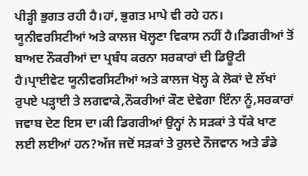ਪੀੜ੍ਹੀ ਭੁਗਤ ਰਹੀ ਹੈ।ਹਾਂ, ਭੁਗਤ ਮਾਪੇ ਵੀ ਰਹੇ ਹਨ।
ਯੂਨੀਵਰਸਿਟੀਆਂ ਅਤੇ ਕਾਲਜ ਖੋਲ੍ਹਣਾ ਵਿਕਾਸ ਨਹੀਂ ਹੈ।ਡਿਗਰੀਆਂ ਤੋਂ ਬਾਅਦ ਨੌਕਰੀਆਂ ਦਾ ਪ੍ਰਬੰਧ ਕਰਨਾ ਸਰਕਾਰਾਂ ਦੀ ਡਿਊਟੀ ਹੈ।ਪ੍ਰਾਈਵੇਟ ਯੂਨੀਵਰਸਿਟੀਆਂ ਅਤੇ ਕਾਲਜ ਖੋਲ੍ਹ ਕੇ ਲੋਕਾਂ ਦੇ ਲੱਖਾਂ ਰੁਪਏ ਪੜ੍ਹਾਈ ਤੇ ਲਗਵਾਕੇ,ਨੌਕਰੀਆਂ ਕੌਣ ਦੇਵੇਗਾ ਇੰਨਾ ਨੂੰ,ਸਰਕਾਰਾਂ ਜਵਾਬ ਦੇਣ ਇਸ ਦਾ।ਕੀ ਡਿਗਰੀਆਂ ਉਨ੍ਹਾਂ ਨੇ ਸੜਕਾਂ ਤੇ ਧੱਕੇ ਖਾਣ ਲਈ ਲਈਆਂ ਹਨ?ਅੱਜ ਜਦੋਂ ਸੜਕਾਂ ਤੇ ਰੁਲਦੇ ਨੌਜਵਾਨ ਅਤੇ ਡੰਡੇ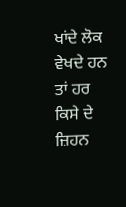ਖਾਂਦੇ ਲੋਕ ਵੇਖਦੇ ਹਨ ਤਾਂ ਹਰ ਕਿਸੇ ਦੇ ਜ਼ਿਹਨ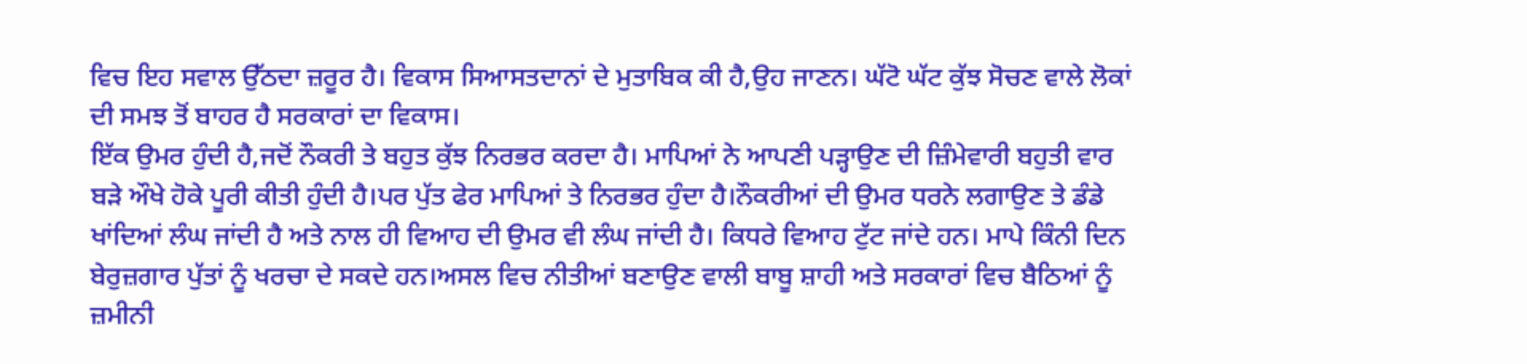ਵਿਚ ਇਹ ਸਵਾਲ ਉੱਠਦਾ ਜ਼ਰੂਰ ਹੈ। ਵਿਕਾਸ ਸਿਆਸਤਦਾਨਾਂ ਦੇ ਮੁਤਾਬਿਕ ਕੀ ਹੈ,ਉਹ ਜਾਣਨ। ਘੱਟੋ ਘੱਟ ਕੁੱਝ ਸੋਚਣ ਵਾਲੇ ਲੋਕਾਂ ਦੀ ਸਮਝ ਤੋਂ ਬਾਹਰ ਹੈ ਸਰਕਾਰਾਂ ਦਾ ਵਿਕਾਸ।
ਇੱਕ ਉਮਰ ਹੁੰਦੀ ਹੈ,ਜਦੋਂ ਨੌਕਰੀ ਤੇ ਬਹੁਤ ਕੁੱਝ ਨਿਰਭਰ ਕਰਦਾ ਹੈ। ਮਾਪਿਆਂ ਨੇ ਆਪਣੀ ਪੜ੍ਹਾਉਣ ਦੀ ਜ਼ਿੰਮੇਵਾਰੀ ਬਹੁਤੀ ਵਾਰ ਬੜੇ ਔਖੇ ਹੋਕੇ ਪੂਰੀ ਕੀਤੀ ਹੁੰਦੀ ਹੈ।ਪਰ ਪੁੱਤ ਫੇਰ ਮਾਪਿਆਂ ਤੇ ਨਿਰਭਰ ਹੁੰਦਾ ਹੈ।ਨੌਕਰੀਆਂ ਦੀ ਉਮਰ ਧਰਨੇ ਲਗਾਉਣ ਤੇ ਡੰਡੇ ਖਾਂਦਿਆਂ ਲੰਘ ਜਾਂਦੀ ਹੈ ਅਤੇ ਨਾਲ ਹੀ ਵਿਆਹ ਦੀ ਉਮਰ ਵੀ ਲੰਘ ਜਾਂਦੀ ਹੈ। ਕਿਧਰੇ ਵਿਆਹ ਟੁੱਟ ਜਾਂਦੇ ਹਨ। ਮਾਪੇ ਕਿੰਨੀ ਦਿਨ ਬੇਰੁਜ਼ਗਾਰ ਪੁੱਤਾਂ ਨੂੰ ਖਰਚਾ ਦੇ ਸਕਦੇ ਹਨ।ਅਸਲ ਵਿਚ ਨੀਤੀਆਂ ਬਣਾਉਣ ਵਾਲੀ ਬਾਬੂ ਸ਼ਾਹੀ ਅਤੇ ਸਰਕਾਰਾਂ ਵਿਚ ਬੈਠਿਆਂ ਨੂੰ ਜ਼ਮੀਨੀ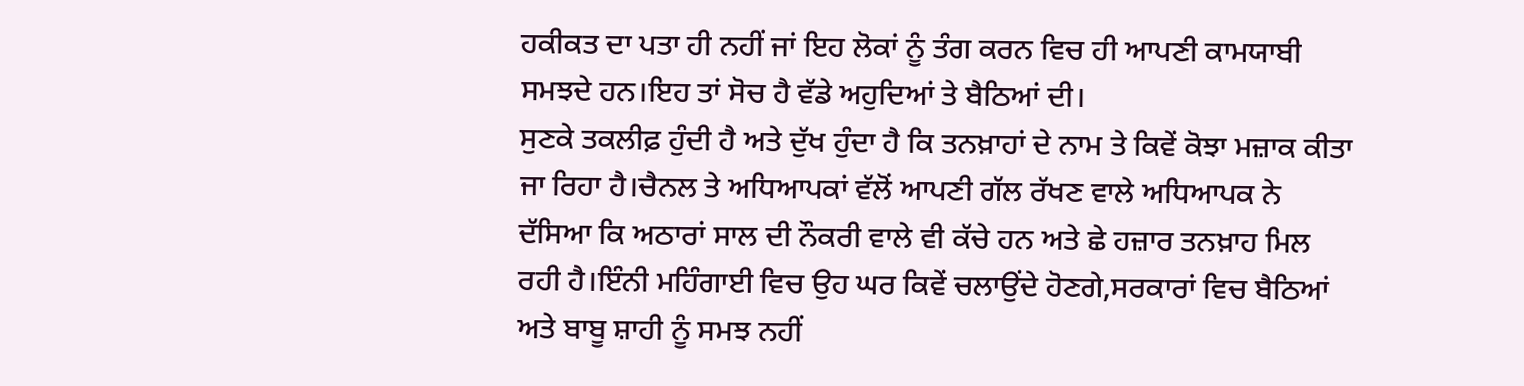ਹਕੀਕਤ ਦਾ ਪਤਾ ਹੀ ਨਹੀਂ ਜਾਂ ਇਹ ਲੋਕਾਂ ਨੂੰ ਤੰਗ ਕਰਨ ਵਿਚ ਹੀ ਆਪਣੀ ਕਾਮਯਾਬੀ ਸਮਝਦੇ ਹਨ।ਇਹ ਤਾਂ ਸੋਚ ਹੈ ਵੱਡੇ ਅਹੁਦਿਆਂ ਤੇ ਬੈਠਿਆਂ ਦੀ।
ਸੁਣਕੇ ਤਕਲੀਫ਼ ਹੁੰਦੀ ਹੈ ਅਤੇ ਦੁੱਖ ਹੁੰਦਾ ਹੈ ਕਿ ਤਨਖ਼ਾਹਾਂ ਦੇ ਨਾਮ ਤੇ ਕਿਵੇਂ ਕੋਝਾ ਮਜ਼ਾਕ ਕੀਤਾ ਜਾ ਰਿਹਾ ਹੈ।ਚੈਨਲ ਤੇ ਅਧਿਆਪਕਾਂ ਵੱਲੋਂ ਆਪਣੀ ਗੱਲ ਰੱਖਣ ਵਾਲੇ ਅਧਿਆਪਕ ਨੇ ਦੱਸਿਆ ਕਿ ਅਠਾਰਾਂ ਸਾਲ ਦੀ ਨੌਕਰੀ ਵਾਲੇ ਵੀ ਕੱਚੇ ਹਨ ਅਤੇ ਛੇ ਹਜ਼ਾਰ ਤਨਖ਼ਾਹ ਮਿਲ ਰਹੀ ਹੈ।ਇੰਨੀ ਮਹਿੰਗਾਈ ਵਿਚ ਉਹ ਘਰ ਕਿਵੇਂ ਚਲਾਉਂਦੇ ਹੋਣਗੇ,ਸਰਕਾਰਾਂ ਵਿਚ ਬੈਠਿਆਂ ਅਤੇ ਬਾਬੂ ਸ਼ਾਹੀ ਨੂੰ ਸਮਝ ਨਹੀਂ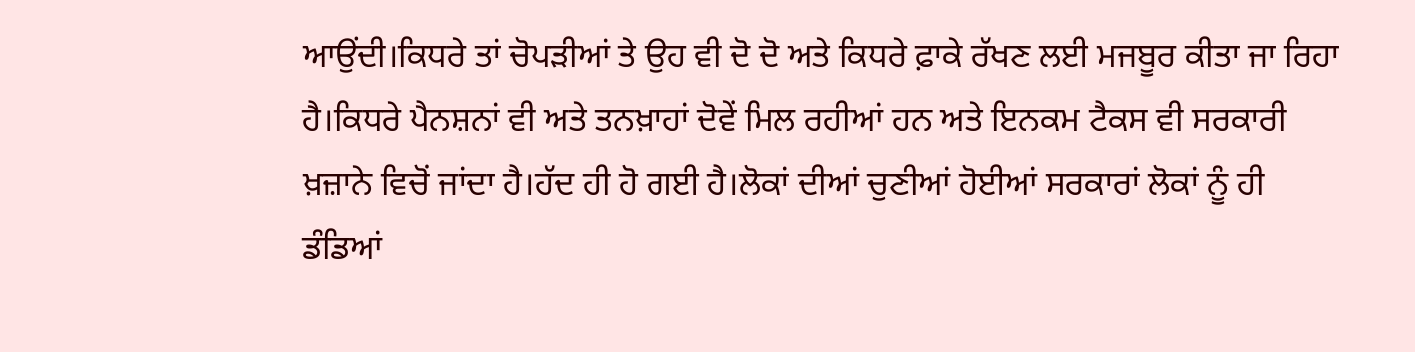ਆਉਂਦੀ।ਕਿਧਰੇ ਤਾਂ ਚੋਪੜੀਆਂ ਤੇ ਉਹ ਵੀ ਦੋ ਦੋ ਅਤੇ ਕਿਧਰੇ ਫ਼ਾਕੇ ਰੱਖਣ ਲਈ ਮਜਬੂਰ ਕੀਤਾ ਜਾ ਰਿਹਾ ਹੈ।ਕਿਧਰੇ ਪੈਨਸ਼ਨਾਂ ਵੀ ਅਤੇ ਤਨਖ਼ਾਹਾਂ ਦੋਵੇਂ ਮਿਲ ਰਹੀਆਂ ਹਨ ਅਤੇ ਇਨਕਮ ਟੈਕਸ ਵੀ ਸਰਕਾਰੀ ਖ਼ਜ਼ਾਨੇ ਵਿਚੋਂ ਜਾਂਦਾ ਹੈ।ਹੱਦ ਹੀ ਹੋ ਗਈ ਹੈ।ਲੋਕਾਂ ਦੀਆਂ ਚੁਣੀਆਂ ਹੋਈਆਂ ਸਰਕਾਰਾਂ ਲੋਕਾਂ ਨੂੰ ਹੀ ਡੰਡਿਆਂ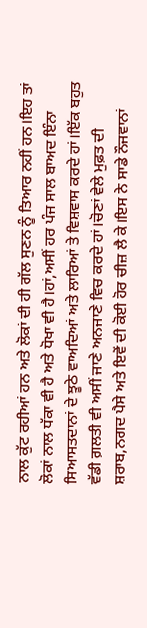ਨਾਲ ਕੁੱਟ ਰਹੀਆਂ ਹਨ ਅਤੇ ਲੋਕਾਂ ਦੀ ਹੀ ਗੱਲ ਸੁਣਨ ਨੂੰ ਤਿਆਰ ਨਹੀਂ ਹਨ।ਇਹ ਤਾਂ ਲੋਕਾਂ ਨਾਲ ਧੱਕਾ ਵੀ ਹੈ ਅਤੇ ਧੋਖਾ ਵੀ ਹੈ।ਹਾਂ,ਅਸੀਂ ਹਰ ਪੰਜ ਸਾਲ ਬਾਅਦ ਇੰਨਾ ਸਿਆਸਤਦਾਨਾਂ ਦੇ ਝੂਠੇ ਵਾਅਦਿਆਂ ਅਤੇ ਲਾਰਿਆਂ ਤੇ ਵਿਸ਼ਵਾਸ ਕਰਦੇ ਹਾਂ।ਇੱਕ ਬਹੁਤ ਵੱਡੀ ਗ਼ਲਤੀ ਵੀ ਅਸੀਂ ਜਾਣੇ ਅਨਜਾਣੇ ਵਿਚ ਕਰਦੇ ਹਾਂ।ਚੋਣਾਂ ਵੇਲੇ ਮੁਫ਼ਤ ਦੀ ਸ਼ਰਾਬ,ਨਗਦ ਪੈਸੇ ਅਤੇ ਇਵੇਂ ਦੀ ਕੋਈ ਹੋਰ ਚੀਜ਼ ਲੈ ਕੇ।ਇਸ ਨੇ ਸਾਡੇ ਨੌਜਵਾਨਾਂ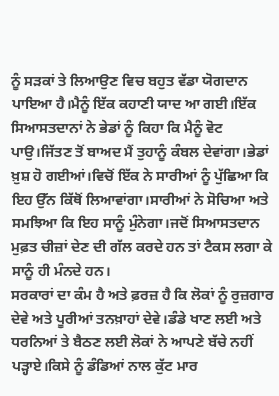ਨੂੰ ਸੜਕਾਂ ਤੇ ਲਿਆਉਣ ਵਿਚ ਬਹੁਤ ਵੱਡਾ ਯੋਗਦਾਨ ਪਾਇਆ ਹੈ।ਮੈਨੂੰ ਇੱਕ ਕਹਾਣੀ ਯਾਦ ਆ ਗਈ।ਇੱਕ ਸਿਆਸਤਦਾਨਾਂ ਨੇ ਭੇਡਾਂ ਨੂੰ ਕਿਹਾ ਕਿ ਮੈਨੂੰ ਵੋਟ ਪਾਉ।ਜਿੱਤਣ ਤੋਂ ਬਾਅਦ ਮੈਂ ਤੁਹਾਨੂੰ ਕੰਬਲ ਦੇਵਾਂਗਾ।ਭੇਡਾਂ ਖ਼ੁਸ਼ ਹੋ ਗਈਆਂ।ਵਿਚੋਂ ਇੱਕ ਨੇ ਸਾਰੀਆਂ ਨੂੰ ਪੁੱਛਿਆ ਕਿ ਇਹ ਉੱਨ ਕਿੱਥੋਂ ਲਿਆਵਾਂਗਾ।ਸਾਰੀਆਂ ਨੇ ਸੋਚਿਆ ਅਤੇ ਸਮਝਿਆ ਕਿ ਇਹ ਸਾਨੂੰ ਮੁੰਨੇਗਾ।ਜਦੋਂ ਸਿਆਸਤਦਾਨ ਮੁਫ਼ਤ ਚੀਜ਼ਾਂ ਦੇਣ ਦੀ ਗੱਲ ਕਰਦੇ ਹਨ ਤਾਂ ਟੈਕਸ ਲਗਾ ਕੇ ਸਾਨੂੰ ਹੀ ਮੰਨਦੇ ਹਨ।
ਸਰਕਾਰਾਂ ਦਾ ਕੰਮ ਹੈ ਅਤੇ ਫ਼ਰਜ਼ ਹੈ ਕਿ ਲੋਕਾਂ ਨੂੰ ਰੁਜ਼ਗਾਰ ਦੇਵੇ ਅਤੇ ਪੂਰੀਆਂ ਤਨਖ਼ਾਹਾਂ ਦੇਵੇ।ਡੰਡੇ ਖਾਣ ਲਈ ਅਤੇ ਧਰਨਿਆਂ ਤੇ ਬੈਠਣ ਲਈ ਲੋਕਾਂ ਨੇ ਆਪਣੇ ਬੱਚੇ ਨਹੀਂ ਪੜ੍ਹਾਏ।ਕਿਸੇ ਨੂੰ ਡੰਡਿਆਂ ਨਾਲ ਕੁੱਟ ਮਾਰ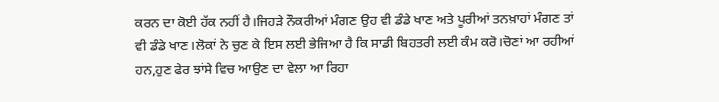ਕਰਨ ਦਾ ਕੋਈ ਹੱਕ ਨਹੀਂ ਹੈ।ਜਿਹੜੇ ਨੌਕਰੀਆਂ ਮੰਗਣ ਉਹ ਵੀ ਡੰਡੇ ਖਾਣ ਅਤੇ ਪੂਰੀਆਂ ਤਨਖ਼ਾਹਾਂ ਮੰਗਣ ਤਾਂ ਵੀ ਡੰਡੇ ਖਾਣ।ਲੋਕਾਂ ਨੇ ਚੁਣ ਕੇ ਇਸ ਲਈ ਭੇਜਿਆ ਹੈ ਕਿ ਸਾਡੀ ਬਿਹਤਰੀ ਲਈ ਕੰਮ ਕਰੋ।ਚੋਣਾਂ ਆ ਰਹੀਆਂ ਹਨ,ਹੁਣ ਫੇਰ ਝਾਂਸੇ ਵਿਚ ਆਉਣ ਦਾ ਵੇਲਾ ਆ ਰਿਹਾ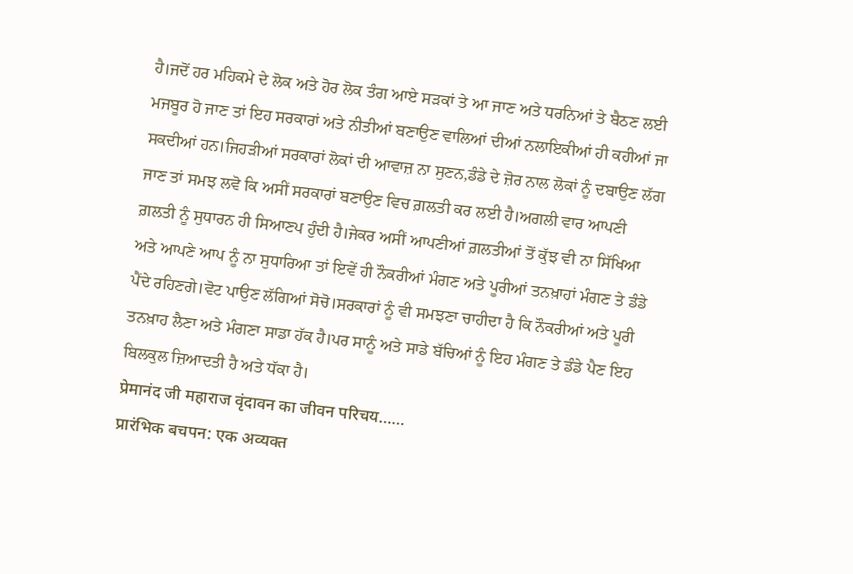ਹੈ।ਜਦੋਂ ਹਰ ਮਹਿਕਮੇ ਦੇ ਲੋਕ ਅਤੇ ਹੋਰ ਲੋਕ ਤੰਗ ਆਏ ਸੜਕਾਂ ਤੇ ਆ ਜਾਣ ਅਤੇ ਧਰਨਿਆਂ ਤੇ ਬੈਠਣ ਲਈ ਮਜਬੂਰ ਹੋ ਜਾਣ ਤਾਂ ਇਹ ਸਰਕਾਰਾਂ ਅਤੇ ਨੀਤੀਆਂ ਬਣਾਉਣ ਵਾਲਿਆਂ ਦੀਆਂ ਨਲਾਇਕੀਆਂ ਹੀ ਕਹੀਆਂ ਜਾ ਸਕਦੀਆਂ ਹਨ।ਜਿਹੜੀਆਂ ਸਰਕਾਰਾਂ ਲੋਕਾਂ ਦੀ ਆਵਾਜ਼ ਨਾ ਸੁਣਨ,ਡੰਡੇ ਦੇ ਜ਼ੋਰ ਨਾਲ ਲੋਕਾਂ ਨੂੰ ਦਬਾਉਣ ਲੱਗ ਜਾਣ ਤਾਂ ਸਮਝ ਲਵੋ ਕਿ ਅਸੀਂ ਸਰਕਾਰਾਂ ਬਣਾਉਣ ਵਿਚ ਗ਼ਲਤੀ ਕਰ ਲਈ ਹੈ।ਅਗਲੀ ਵਾਰ ਆਪਣੀ ਗ਼ਲਤੀ ਨੂੰ ਸੁਧਾਰਨ ਹੀ ਸਿਆਣਪ ਹੁੰਦੀ ਹੈ।ਜੇਕਰ ਅਸੀਂ ਆਪਣੀਆਂ ਗ਼ਲਤੀਆਂ ਤੋਂ ਕੁੱਝ ਵੀ ਨਾ ਸਿੱਖਿਆ ਅਤੇ ਆਪਣੇ ਆਪ ਨੂੰ ਨਾ ਸੁਧਾਰਿਆ ਤਾਂ ਇਵੇਂ ਹੀ ਨੌਕਰੀਆਂ ਮੰਗਣ ਅਤੇ ਪੂਰੀਆਂ ਤਨਖ਼ਾਹਾਂ ਮੰਗਣ ਤੇ ਡੰਡੇ ਪੈਂਦੇ ਰਹਿਣਗੇ।ਵੋਟ ਪਾਉਣ ਲੱਗਿਆਂ ਸੋਚੋ।ਸਰਕਾਰਾਂ ਨੂੰ ਵੀ ਸਮਝਣਾ ਚਾਹੀਦਾ ਹੈ ਕਿ ਨੌਕਰੀਆਂ ਅਤੇ ਪੂਰੀ ਤਨਖ਼ਾਹ ਲੈਣਾ ਅਤੇ ਮੰਗਣਾ ਸਾਡਾ ਹੱਕ ਹੈ।ਪਰ ਸਾਨੂੰ ਅਤੇ ਸਾਡੇ ਬੱਚਿਆਂ ਨੂੰ ਇਹ ਮੰਗਣ ਤੇ ਡੰਡੇ ਪੈਣ ਇਹ ਬਿਲਕੁਲ ਜ਼ਿਆਦਤੀ ਹੈ ਅਤੇ ਧੱਕਾ ਹੈ।
प्रेमानंद जी महाराज वृंदावन का जीवन परिचय……
प्रारंभिक बचपन: एक अव्यक्त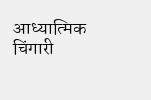आध्यात्मिक चिंगारी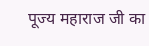पूज्य महाराज जी का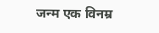जन्म एक विनम्र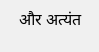और अत्यंत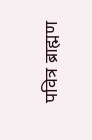पवित्र ब्राह्मण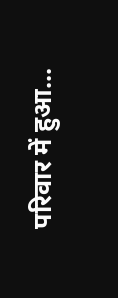परिवार में हुआ...